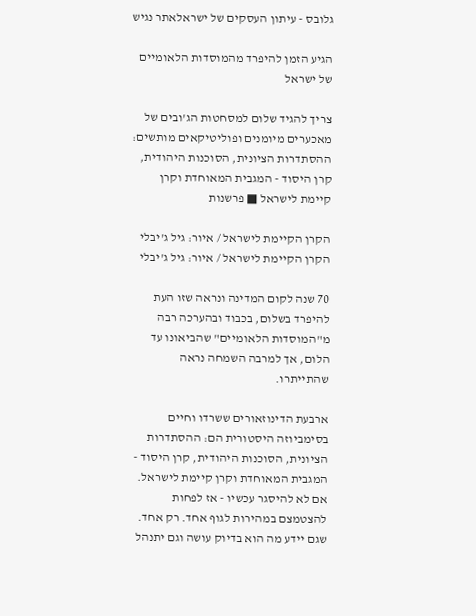גלובס - עיתון העסקים של ישראלאתר נגיש

הגיע הזמן להיפרד מהמוסדות הלאומיים של ישראל

צריך להגיד שלום למסחטות הג'ובים של מאכערים מיומנים ופוליטיקאים מותשים: ההסתדרות הציונית, הסוכנות היהודית, קרן היסוד - המגבית המאוחדת וקרן קיימת לישראל ■ פרשנות

הקרן הקיימת לישראל / איור: גיל ג'יבלי
הקרן הקיימת לישראל / איור: גיל ג'יבלי

70 שנה לקום המדינה ונראה שזו העת להיפרד בשלום, בכבוד ובהערכה רבה מ"המוסדות הלאומיים" שהביאונו עד הלום, אך למרבה השמחה נראה שהתייתרו.

ארבעת הדינוזאורים ששרדו וחיים בסימביוזה היסטורית הם: ההסתדרות הציונית, הסוכנות היהודית, קרן היסוד - המגבית המאוחדת וקרן קיימת לישראל. אם לא להיסגר עכשיו - אז לפחות להצטמצם במהירות לגוף אחד. רק אחד. שגם יידע מה הוא בדיוק עושה וגם יתנהל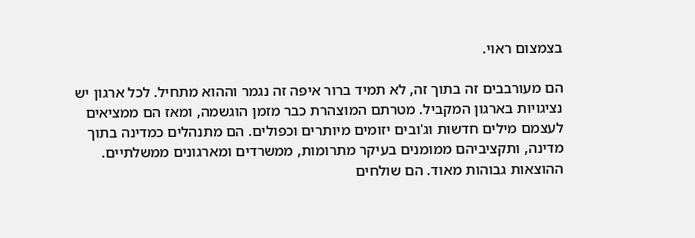בצמצום ראוי.

הם מעורבבים זה בתוך זה, לא תמיד ברור איפה זה נגמר וההוא מתחיל. לכל ארגון יש נציגויות בארגון המקביל. מטרתם המוצהרת כבר מזמן הוגשמה, ומאז הם ממציאים לעצמם מילים חדשות וג'ובים יזומים מיותרים וכפולים. הם מתנהלים כמדינה בתוך מדינה, ותקציביהם ממומנים בעיקר מתרומות, ממשרדים ומארגונים ממשלתיים. ההוצאות גבוהות מאוד. הם שולחים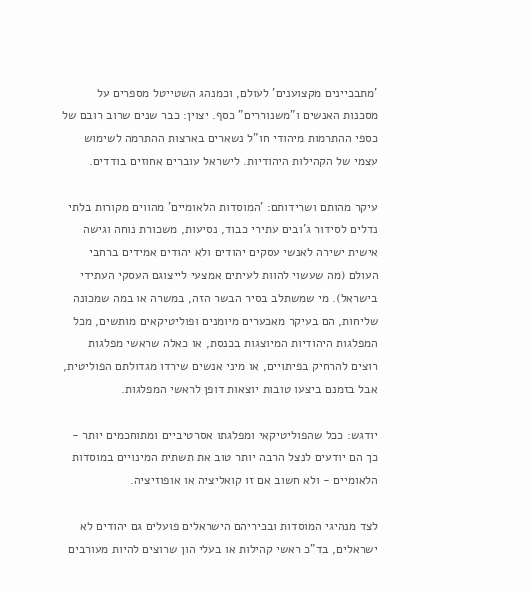'מתבכיינים מקצוענים' לעולם, וכמנהג השטייטל מספרים על מסכנות האנשים ו"משנוררים" כסף. יצוין: כבר שנים שרוב רובם של כספי ההתרמות מיהודי חו"ל נשארים בארצות ההתרמה לשימוש עצמי של הקהילות היהודיות. לישראל עוברים אחוזים בודדים.

עיקר מהותם ושרידותם: 'המוסדות הלאומיים' מהווים מקורות בלתי נדלים לסידור ג'ובים עתירי כבוד, נסיעות, משכורת נוחה וגישה אישית ישירה לאנשי עסקים יהודים ולא יהודים אמידים ברחבי העולם (מה שעשוי להוות לעיתים אמצעי לייצוגם העסקי העתידי בישראל). מי שמשתלב בסיר הבשר הזה, במשרה או במה שמכונה שליחות, הם בעיקר מאכערים מיומנים ופוליטיקאים מותשים, מכל המפלגות היהודיות המיוצגות בכנסת, או כאלה שראשי מפלגות רוצים להרחיק בפיתויים, או מיני אנשים שירדו מגדולתם הפוליטית, אבל בזמנם ביצעו טובות יוצאות דופן לראשי המפלגות.

יודגש: ככל שהפוליטיקאי ומפלגתו אסרטיביים ומתוחכמים יותר - כך הם יודעים לנצל הרבה יותר טוב את תשתית המינויים במוסדות הלאומיים - ולא חשוב אם זו קואליציה או אופוזיציה.

לצד מנהיגי המוסדות ובכיריהם הישראלים פועלים גם יהודים לא ישראלים, בד"כ ראשי קהילות או בעלי הון שרוצים להיות מעורבים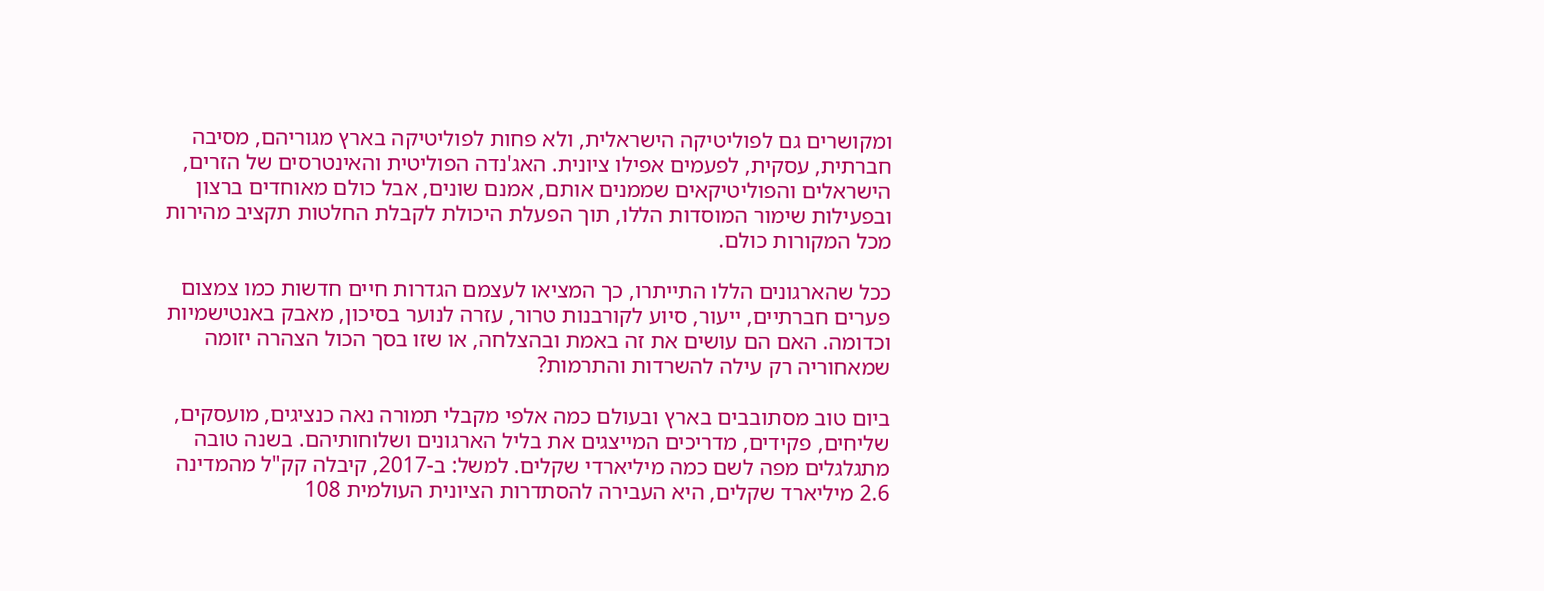ומקושרים גם לפוליטיקה הישראלית, ולא פחות לפוליטיקה בארץ מגוריהם, מסיבה חברתית, עסקית, לפעמים אפילו ציונית. האג'נדה הפוליטית והאינטרסים של הזרים, הישראלים והפוליטיקאים שממנים אותם, אמנם שונים, אבל כולם מאוחדים ברצון ובפעילות שימור המוסדות הללו, תוך הפעלת היכולת לקבלת החלטות תקציב מהירות מכל המקורות כולם.

ככל שהארגונים הללו התייתרו, כך המציאו לעצמם הגדרות חיים חדשות כמו צמצום פערים חברתיים, ייעור, סיוע לקורבנות טרור, עזרה לנוער בסיכון, מאבק באנטישמיות וכדומה. האם הם עושים את זה באמת ובהצלחה, או שזו בסך הכול הצהרה יזומה שמאחוריה רק עילה להשרדות והתרמות?

ביום טוב מסתובבים בארץ ובעולם כמה אלפי מקבלי תמורה נאה כנציגים, מועסקים, שליחים, פקידים, מדריכים המייצגים את בליל הארגונים ושלוחותיהם. בשנה טובה מתגלגלים מפה לשם כמה מיליארדי שקלים. למשל: ב-2017, קיבלה קק"ל מהמדינה 2.6 מיליארד שקלים, היא העבירה להסתדרות הציונית העולמית 108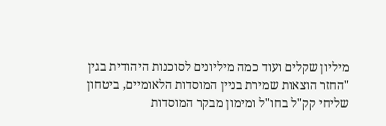מיליון שקלים ועוד כמה מיליונים לסוכנות היהודית בגין "החזר הוצאות שמירת בניין המוסדות הלאומיים, ביטחון שליחי קק"ל בחו"ל ומימון מבקר המוסדות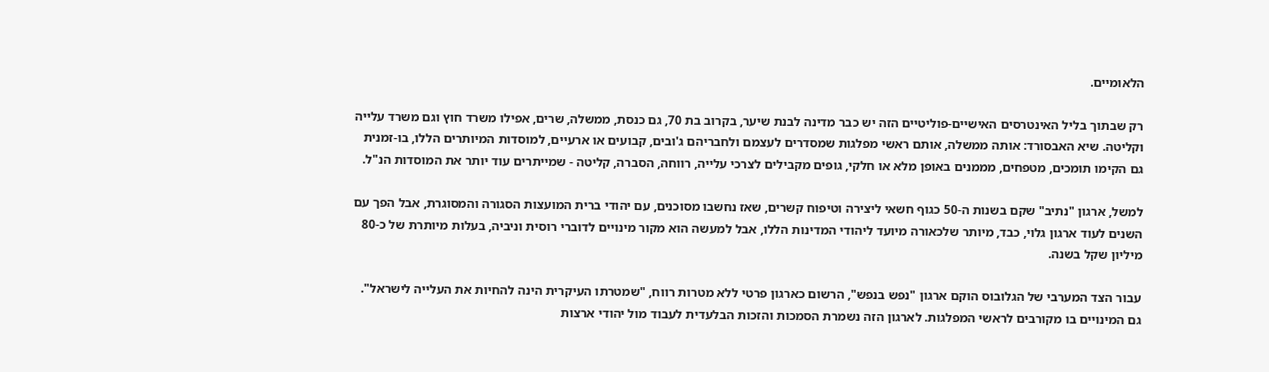הלאומיים.

רק שבתוך בליל האינטרסים האישיים-פוליטיים הזה יש כבר מדינה לבנת שיער, בקרוב בת 70, גם כנסת, ממשלה, שרים, אפילו משרד חוץ וגם משרד עלייה וקליטה. שיא האבסורד: אותה ממשלה, אותם ראשי מפלגות שמסדרים לעצמם ולחבריהם ג'ובים, קבועים או ארעיים, למוסדות המיותרים הללו, בו-זמנית גם הקימו תומכים, מטפחים, מממנים באופן מלא או חלקי, גופים מקבילים לצרכי עלייה, רווחה, הסברה, קליטה - שמייתרים עוד יותר את המוסדות הנ"ל.

למשל, ארגון "נתיב" שקם בשנות ה-50 כגוף חשאי ליצירה וטיפוח קשרים, שאז נחשבו מסוכנים, עם יהודי ברית המועצות הסגורה והמסוגרת, אבל הפך עם השנים לעוד ארגון גלוי, כבד, מיותר שלכאורה מיועד ליהודי המדינות הללו, אבל למעשה הוא מקור מינויים לדוברי רוסית וניביה, בעלות מיותרת של כ-80 מיליון שקל בשנה.

עבור הצד המערבי של הגלובוס הוקם ארגון "נפש בנפש", הרשום כארגון פרטי ללא מטרות רווח, "שמטרתו העיקרית הינה להחיות את העלייה לישראל". גם המינויים בו מקורבים לראשי המפלגות. לארגון הזה נשמרת הסמכות והזכות הבלעדית לעבוד מול יהודי ארצות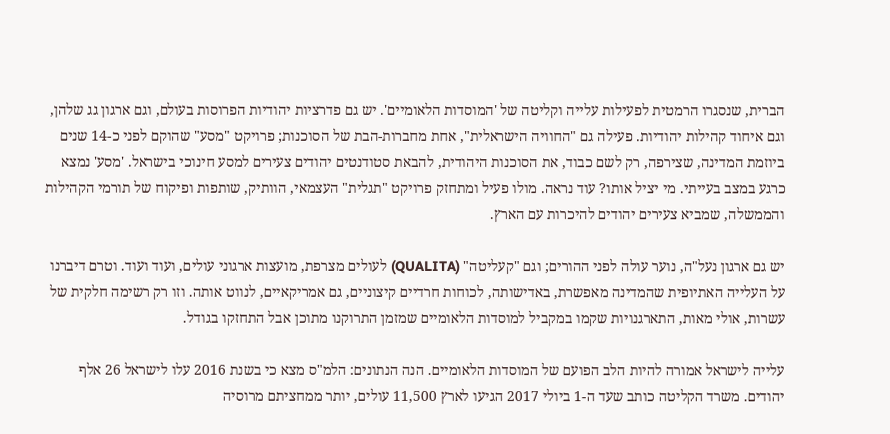הברית, שנסגרו הרמטית לפעילות עלייה וקליטה של 'המוסדות הלאומיים'. יש גם פדרציות יהודיות הפרוסות בעולם, וגם ארגון גג שלהן, וגם איחוד קהילות יהודיות. פעילה גם "החוויה הישראלית", אחת מחברות-הבת של הסוכנות; פרויקט "מסע" שהוקם לפני כ-14 שנים ביוזמת המדינה, שצירפה, רק לשם כבוד, את הסוכנות היהודית, להבאת סטודנטים יהודים צעירים למסע חינוכי בישראל. 'מסע' נמצא כרגע במצב בעייתי. מי יציל אותו? עוד נראה. מולו פעיל ומתחזק פרויקט "תגלית" העצמאי, הוותיק, שותפות ופיקוח של תורמי הקהילות והממשלה, שמביא צעירים יהודים להיכרות עם הארץ.

יש גם ארגון נעל"ה, נוער עולה לפני ההורים; וגם "קעליטה" (QUALITA) לעולים מצרפת, מועצות ארגוני עולים, ועוד ועוד. וטרם דיברנו על העלייה האתיופית שהמדינה מאפשרת, באדישותה, לכוחות חרדיים קיצוניים, גם אמריקאיים, לנווט אותה. וזו רק רשימה חלקית של עשרות, אולי מאות, התארגנויות שקמו במקביל למוסדות הלאומיים שמזמן התרוקנו מתוכן אבל התחזקו בגודל.

עלייה לישראל אמורה להיות הלב הפועם של המוסדות הלאומיים. הנה הנתונים: הלמ"ס מצא כי בשנת 2016 עלו לישראל 26 אלף יהודים. משרד הקליטה כותב שעד ה-1 ביולי 2017 הגיעו לארץ 11,500 עולים, יותר ממחציתם מרוסיה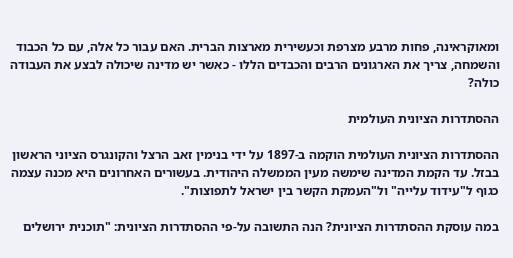ומאוקראינה, פחות מרבע מצרפת וכעשירית מארצות הברית. האם עבור כל אלה, עם כל הכבוד והשמחה, צריך את הארגונים הרבים והכבדים הללו - כאשר יש מדינה שיכולה לבצע את העבודה כולה?

ההסתדרות הציונית העולמית

ההסתדרות הציונית העולמית הוקמה ב-1897 על ידי בנימין זאב הרצל והקונגרס הציוני הראשון בבזל. עד הקמת המדינה שימשה מעין הממשלה היהודית. בעשורים האחרונים היא מכנה עצמה כגוף ל"עידוד עלייה" ול"העמקת הקשר בין ישראל לתפוצות".

במה עוסקת ההסתדרות הציונית? הנה התשובה על-פי ההסתדרות הציונית: "תוכנית ירושלים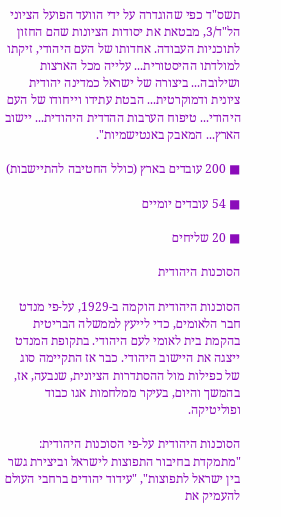תשס"ד כפי שהוגדרה על ידי הוועד הפועל הציוני הל"ד/3, מבטאת את יסודות הציונות שהם החזון לתוכניות העבודה. אחדותו של העם היהודי, זיקתו למולדתו ההיסטורית... עלייה מכל הארצות ושילובה... ביצורה של ישראל כמדינה יהודית ציונית ודמוקרטית... הבטת עתידו וייחודו של העם היהודי... טיפוח הערבות ההדדית היהודית... יישוב הארץ... המאבק באנטישמיות".

■ 200 עובדים בארץ (כולל החטיבה להתיישבות)

■ 54 עובדים יומיים

■ 20 שליחים

הסוכנות היהודית

הסוכנות היהודית הוקמה ב-1929, על-פי מנדט חבר הלאומים, כדי לייעץ לממשלה הבריטית בהקמת בית לאומי לעם היהודי. בתקופת המנדט ייצגה את היישוב היהודי. כבר אז התקיימה סוג של כפילות מול ההסתדרות הציונית, שנבעה, אז, בהמשך והיום, בעיקר ממלחמות אגו כבוד ופוליטיקה.

הסוכנות היהודית על-פי הסוכנות היהודית: "מתמקדת בחיבור התפוצות לישראל וביצירת גשר בין ישראל לתפוצות", "עידוד יהודים ברחבי העולם להעמיק את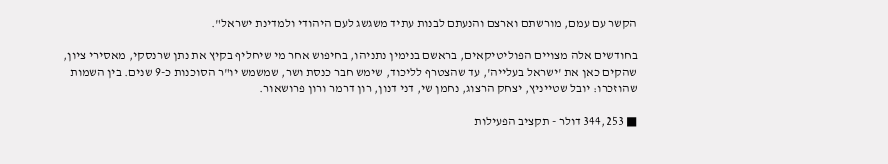הקשר עם עמם, מורשתם וארצם והנעתם לבנות עתיד משגשג לעם היהודי ולמדינת ישראל".

בחודשים אלה מצויים הפוליטיקאים, בראשם בנימין נתניהו, בחיפוש אחר מי שיחליף בקיץ את נתן שרנסקי, מאסירי ציון, שהקים כאן את 'ישראל בעלייה', עד שהצטרף לליכוד, שימש חבר כנסת ושר, שמשמש יו"ר הסוכנות כ-9 שנים. בין השמות שהוזכרו: יובל שטייניץ, יצחק הרצוג, נחמן שי, דני דנון, רון דרמר ורון פרושאור.

■ 344,253 דולר - תקציב הפעילות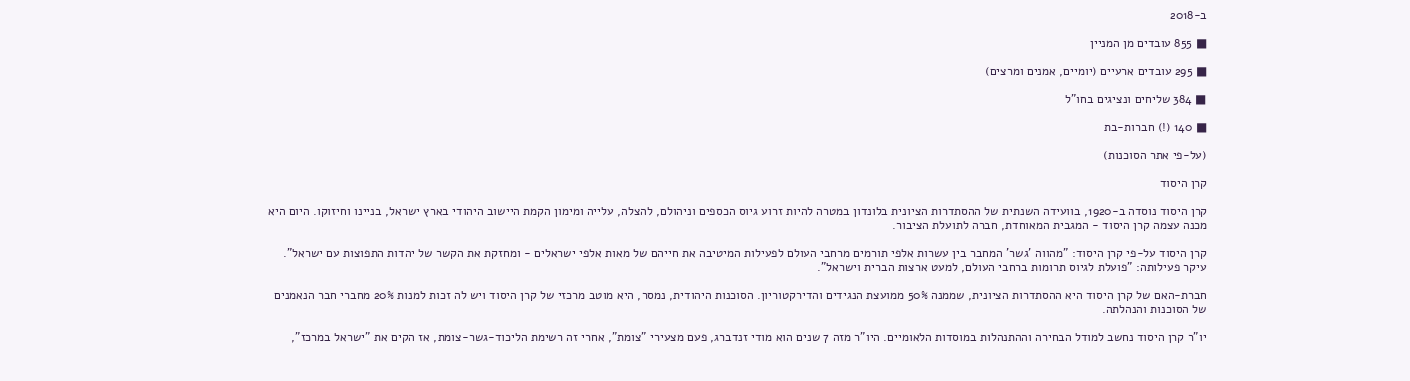ב-2018

■ 855 עובדים מן המניין

■ 295 עובדים ארעיים (יומיים, אמנים ומרצים)

■ 384 שליחים ונציגים בחו"ל

■ 140 (!) חברות-בת

(על-פי אתר הסוכנות)

קרן היסוד

קרן היסוד נוסדה ב-1920, בוועידה השנתית של ההסתדרות הציונית בלונדון במטרה להיות זרוע גיוס הכספים וניהולם, להצלה, עלייה ומימון הקמת היישוב היהודי בארץ ישראל, בניינו וחיזוקו. היום היא מכנה עצמה קרן היסוד - המגבית המאוחדת, חברה לתועלת הציבור.

קרן היסוד על-פי קרן היסוד: "מהווה 'גשר' המחבר בין עשרות אלפי תורמים מרחבי העולם לפעילות המיטיבה את חייהם של מאות אלפי ישראלים - ומחזקת את הקשר של יהדות התפוצות עם ישראל". עיקר פעילותה: "פועלת לגיוס תרומות ברחבי העולם, למעט ארצות הברית וישראל".

חברת-האם של קרן היסוד היא ההסתדרות הציונית, שממנה 50% ממועצת הנגידים והדירקטוריון. הסוכנות היהודית, נמסר, היא מוטב מרכזי של קרן היסוד ויש לה זכות למנות 20% מחברי חבר הנאמנים של הסוכנות והנהלתה.

יו"ר קרן היסוד נחשב למודל הבחירה וההתנהלות במוסדות הלאומיים. היו"ר מזה 7 שנים הוא מודי זנדברג, פעם מצעירי "צומת", אחרי זה רשימת הליכוד-גשר-צומת, אז הקים את "ישראל במרכז",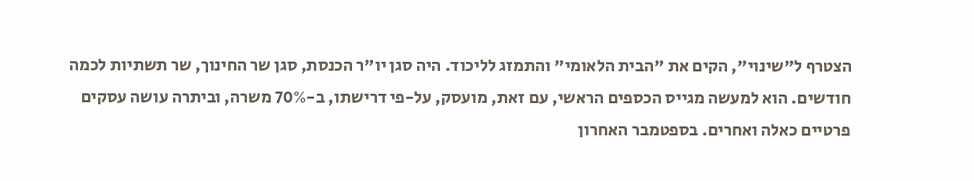הצטרף ל"שינוי", הקים את "הבית הלאומי" והתמזג לליכוד. היה סגן יו"ר הכנסת, סגן שר החינוך, שר תשתיות לכמה חודשים. הוא למעשה מגייס הכספים הראשי, עם זאת, מועסק, על-פי דרישתו, ב-70% משרה, וביתרה עושה עסקים פרטיים כאלה ואחרים. בספטמבר האחרון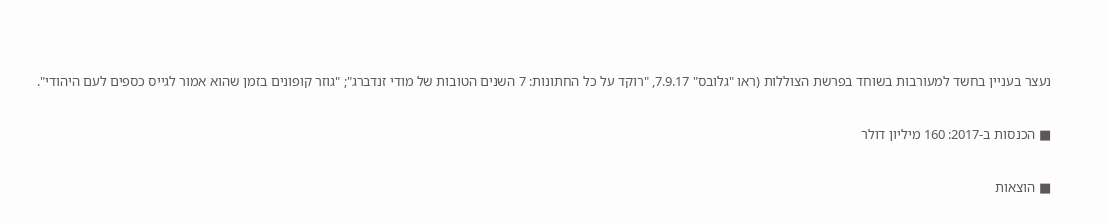נעצר בעניין בחשד למעורבות בשוחד בפרשת הצוללות (ראו "גלובס" 7.9.17, "רוקד על כל החתונות: 7 השנים הטובות של מודי זנדברג"; "גוזר קופונים בזמן שהוא אמור לגייס כספים לעם היהודי".

■ הכנסות ב-2017: 160 מיליון דולר

■ הוצאות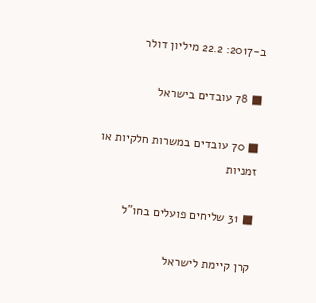ב-2017: 22.2 מיליון דולר

■ 78 עובדים בישראל

■ 70 עובדים במשרות חלקיות או זמניות

■ 31 שליחים פועלים בחו"ל

קרן קיימת לישראל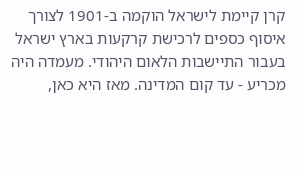קרן קיימת לישראל הוקמה ב-1901 לצורך איסוף כספים לרכישת קרקעות בארץ ישראל בעבור התיישבות הלאום היהודי. מעמדה היה מכריע - עד קום המדינה. מאז היא כאן,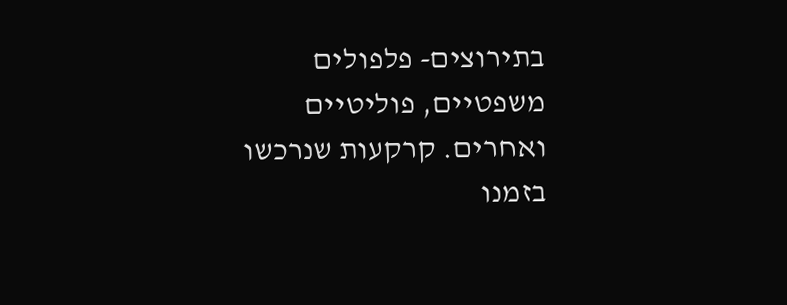בתירוצים- פלפולים משפטיים, פוליטיים ואחרים. קרקעות שנרכשו בזמנו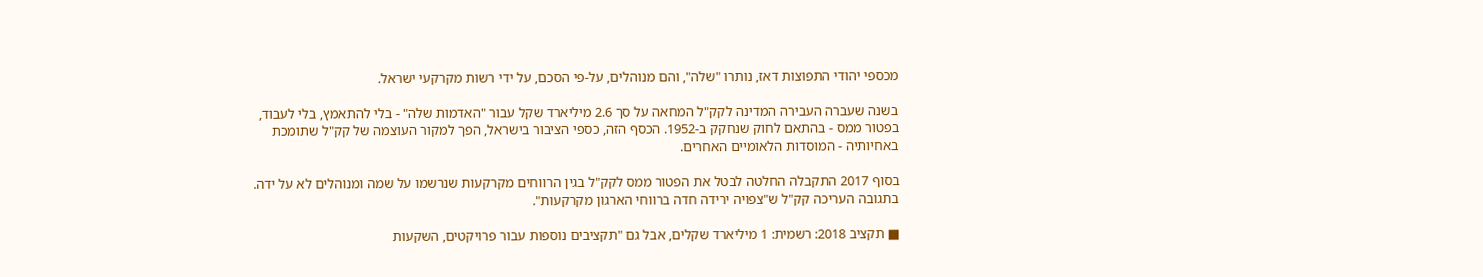מכספי יהודי התפוצות דאז, נותרו "שלה", והם מנוהלים, על-פי הסכם, על ידי רשות מקרקעי ישראל.

בשנה שעברה העבירה המדינה לקק"ל המחאה על סך 2.6 מיליארד שקל עבור "האדמות שלה" - בלי להתאמץ, בלי לעבוד, בפטור ממס - בהתאם לחוק שנחקק ב-1952. הכסף הזה, כספי הציבור בישראל, הפך למקור העוצמה של קק"ל שתומכת באחיותיה - המוסדות הלאומיים האחרים.

בסוף 2017 התקבלה החלטה לבטל את הפטור ממס לקק"ל בגין הרווחים מקרקעות שנרשמו על שמה ומנוהלים לא על ידה. בתגובה העריכה קק"ל ש"צפויה ירידה חדה ברווחי הארגון מקרקעות".

■ תקציב 2018: רשמית: 1 מיליארד שקלים, אבל גם "תקציבים נוספות עבור פרויקטים, השקעות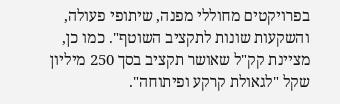בפרויקטים מחוללי מפנה, שיתופי פעולה, והשקעות שונות לתקציב השוטף". כמו כן, מציינת קק"ל שאושר תקציב בסך 250 מיליון שקל "לגאולת קרקע ופיתוחה".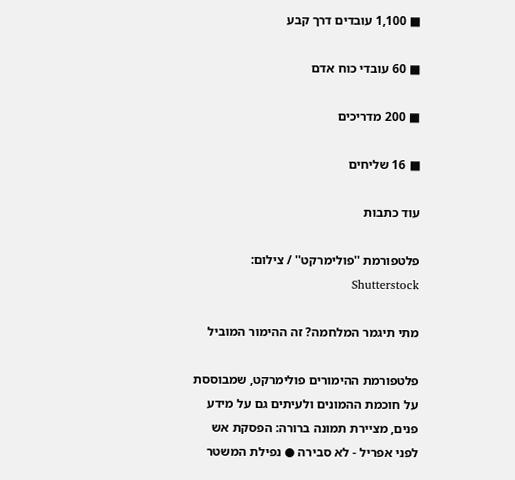■ 1,100 עובדים דרך קבע

■ 60 עובדי כוח אדם

■ 200 מדריכים

■ 16 שליחים

עוד כתבות

פלטפורמת ''פולימרקט'' / צילום: Shutterstock

מתי תיגמר המלחמה? זה ההימור המוביל

פלטפורמת ההימורים פולימרקט, שמבוססת על חוכמת ההמונים ולעיתים גם על מידע פנים, מציירת תמונה ברורה: הפסקת אש לפני אפריל - לא סבירה ● נפילת המשטר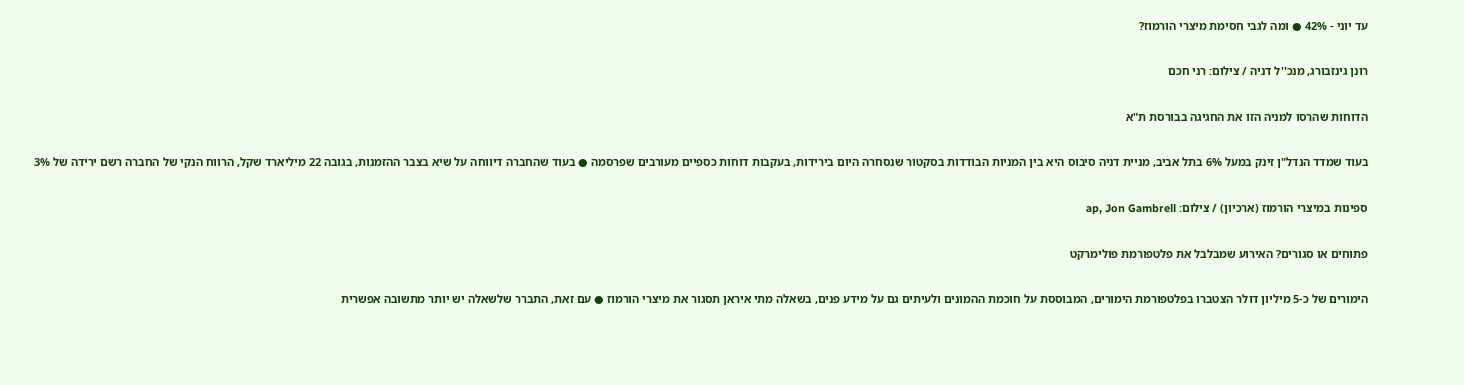עד יוני - 42% ● ומה לגבי חסימת מיצרי הורמוז?

רונן גינזבורג, מנכ''ל דניה / צילום: רני חכם

הדוחות שהרסו למניה הזו את החגיגה בבורסת ת"א

בעוד שמדד הנדל"ן זינק במעל 6% בתל אביב, מניית דניה סיבוס היא בין המניות הבודדות בסקטור שנסחרה היום בירידות, בעקבות דוחות כספיים מעורבים שפרסמה ● בעוד שהחברה דיווחה על שיא בצבר ההזמנות, בגובה 22 מיליארד שקל, הרווח הנקי של החברה רשם ירידה של 3%

ספינות במיצרי הורמוז (ארכיון) / צילום: ap, Jon Gambrell

פתוחים או סגורים? האירוע שמבלבל את פלטפורמת פולימרקט

הימורים של כ-5 מיליון דולר הצטברו בפלטפורמת הימורים, המבוססת על חוכמת ההמונים ולעיתים גם על מידע פנים, בשאלה מתי איראן תסגור את מיצרי הורמוז ● עם זאת, התברר שלשאלה יש יותר מתשובה אפשרית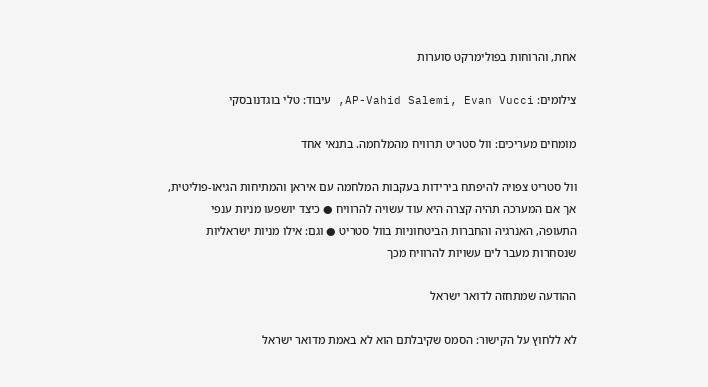אחת, והרוחות בפולימרקט סוערות

צילומים: AP-Vahid Salemi, Evan Vucci, עיבוד: טלי בוגדנובסקי

מומחים מעריכים: וול סטריט תרוויח מהמלחמה. בתנאי אחד

וול סטריט צפויה להיפתח בירידות בעקבות המלחמה עם איראן והמתיחות הגיאו-פוליטית, אך אם המערכה תהיה קצרה היא עוד עשויה להרוויח ● כיצד יושפעו מניות ענפי התעופה, האנרגיה והחברות הביטחוניות בוול סטריט ● וגם: אילו מניות ישראליות שנסחרות מעבר לים עשויות להרוויח מכך

ההודעה שמתחזה לדואר ישראל

לא ללחוץ על הקישור: הסמס שקיבלתם הוא לא באמת מדואר ישראל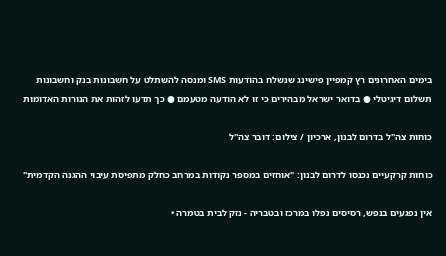בימים האחרונים רץ קמפיין פישינג שנשלח בהודעות SMS ומנסה להשתלט על חשבונות בנק וחשבונות תשלום דיגיטלי ● בדואר ישראל מבהירים כי זו לא הודעה מטעמם ● כך תדעו לזהות את הנורות האדומות

כוחות צה''ל בדרום לבנון, ארכיון / צילום: דובר צה''ל

כוחות קרקעיים נכנסו לדרום לבנון: "אוחזים במספר נקודות במרחב כחלק מתפיסת עיבוי ההגנה הקדמית"

אין נפגעים בנפש, רסיסים נפלו במרכז ובטבריה - נזק לבית בטמרה •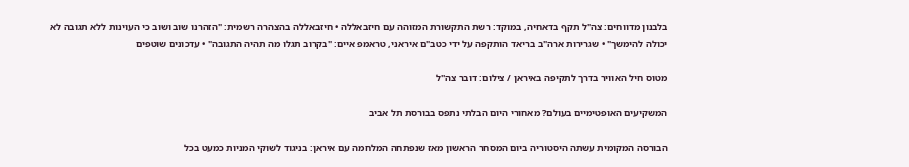בלבנון מדווחים: צה"ל תקף בדאחיה, במוקד: רשת התקשורת המזוהה עם חיזבאללה • חיזבאללה בהצהרה רשמית: "הזהרנו שוב ושוב כי העוינות ללא תגובה לא יכולה להימשך" • שגרירות ארה"ב בריאד הותקפה על ידי כטב"ם איראני, טראמפ איים: "בקרוב תגלו מה תהיה התגובה" • עדכונים שוטפים

מטוס חיל האוויר בדרך לתקיפה באיראן / צילום: דובר צה''ל

המשקיעים האופטימיים בעולם? מאחורי היום הבלתי נתפס בבורסת תל אביב

הבורסה המקומית עשתה היסטוריה ביום המסחר הראשון מאז שנפתחה המלחמה עם איראן: בניגוד לשוקי המניות כמעט בכל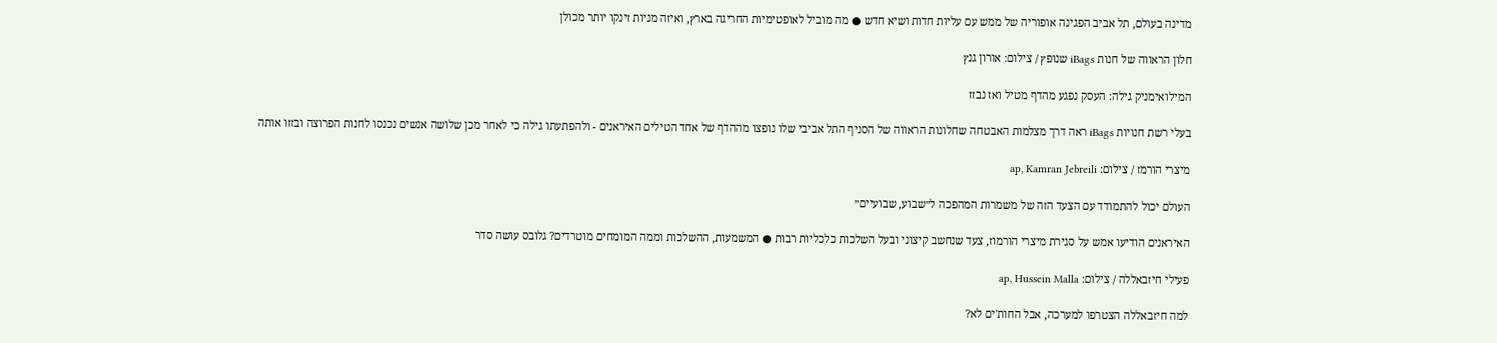מדינה בעולם, תל אביב הפגינה אופוריה של ממש עם עליות חדות ושיא חדש ● מה מוביל לאופטימיות החריגה בארץ, ואיזה מניות זינקו יותר מכולן

חלון הראווה של חנות iBags שנופץ / צילום: אורון גנץ

המילואימניק גילה: העסק נפגע מהדף מטיל ואז נבזז

בעלי רשת חנויות iBags ראה דרך מצלמות האבטחה שחלונות הראווה של הסניף התל אביבי שלו נופצו מההדף של אחד הטילים האיראנים - ולהפתעתו גילה כי לאחר מכן שלושה אנשים נכנסו לחנות הפרוצה ובזזו אותה

מיצרי הורמז / צילום: ap, Kamran Jebreili

העולם יכול להתמודד עם הצעד הזה של משמרות המהפכה ל״שבוע, שבועיים״

האיראנים הודיעו אמש על סגירת מיצרי הורמוז, צעד שנחשב קיצוני ובעל השלכות כלכליות רבות ● המשמעות, ההשלכות וממה המומחים מוטרדים? גלובס עושה סדר

פעילי חיזבאללה / צילום: ap, Hussein Malla

למה חיזבאללה הצטרפו למערכה, אבל החות'ים לא?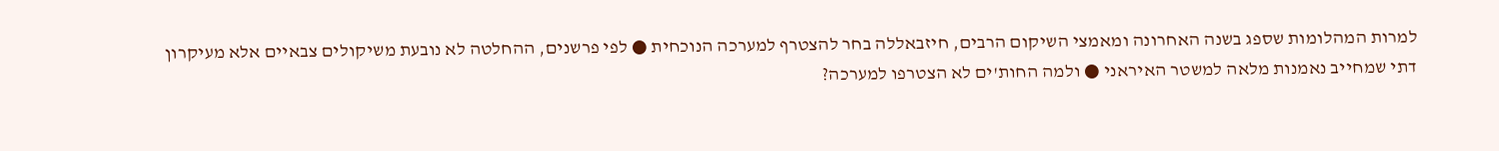למרות המהלומות שספג בשנה האחרונה ומאמצי השיקום הרבים, חיזבאללה בחר להצטרף למערכה הנוכחית ● לפי פרשנים, ההחלטה לא נובעת משיקולים צבאיים אלא מעיקרון דתי שמחייב נאמנות מלאה למשטר האיראני ● ולמה החות'ים לא הצטרפו למערכה?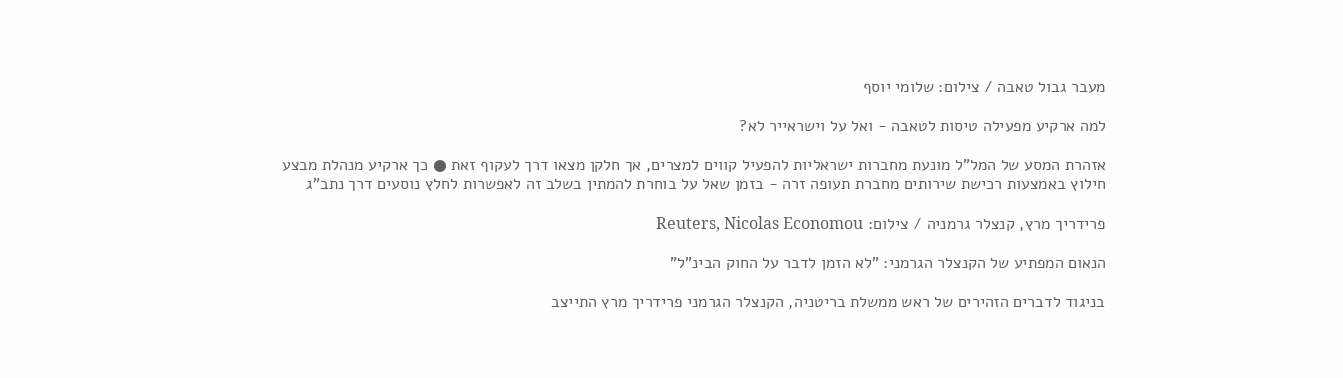מעבר גבול טאבה / צילום: שלומי יוסף

למה ארקיע מפעילה טיסות לטאבה - ואל על וישראייר לא?

אזהרת המסע של המל"ל מונעת מחברות ישראליות להפעיל קווים למצרים, אך חלקן מצאו דרך לעקוף זאת ● כך ארקיע מנהלת מבצע חילוץ באמצעות רכישת שירותים מחברת תעופה זרה - בזמן שאל על בוחרת להמתין בשלב זה לאפשרות לחלץ נוסעים דרך נתב"ג

פרידריך מרץ, קנצלר גרמניה / צילום: Reuters, Nicolas Economou

הנאום המפתיע של הקנצלר הגרמני: "לא הזמן לדבר על החוק הבינ"ל"

בניגוד לדברים הזהירים של ראש ממשלת בריטניה, הקנצלר הגרמני פרידריך מרץ התייצב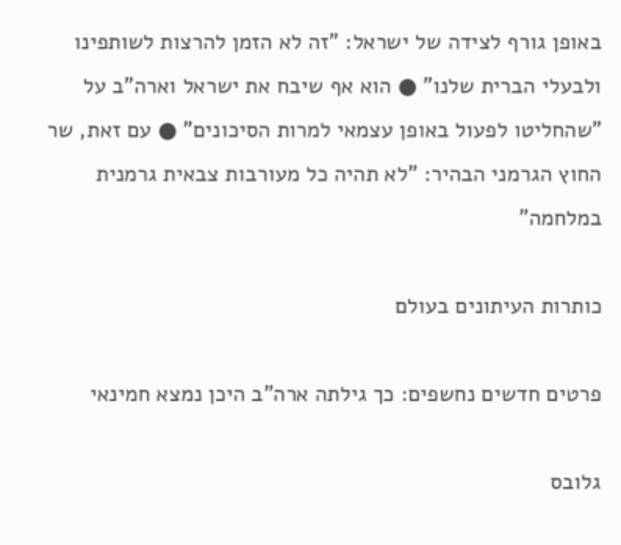באופן גורף לצידה של ישראל: "זה לא הזמן להרצות לשותפינו ולבעלי הברית שלנו" ● הוא אף שיבח את ישראל וארה"ב על "שהחליטו לפעול באופן עצמאי למרות הסיכונים" ● עם זאת, שר החוץ הגרמני הבהיר: "לא תהיה כל מעורבות צבאית גרמנית במלחמה"

כותרות העיתונים בעולם

פרטים חדשים נחשפים: כך גילתה ארה"ב היכן נמצא חמינאי

גלובס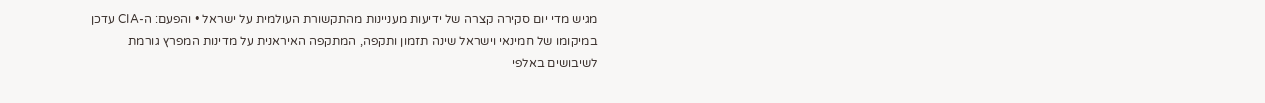מגיש מדי יום סקירה קצרה של ידיעות מעניינות מהתקשורת העולמית על ישראל • והפעם: ה-CIA עדכן במיקומו של חמינאי וישראל שינה תזמון ותקפה, המתקפה האיראנית על מדינות המפרץ גורמת לשיבושים באלפי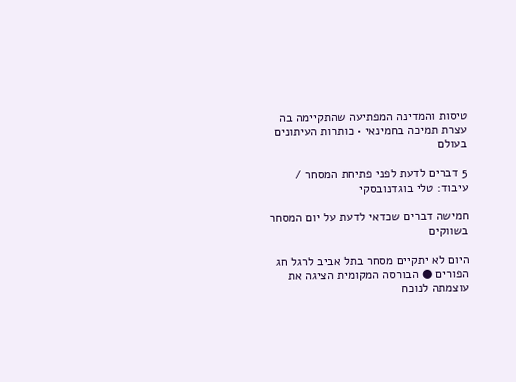טיסות והמדינה המפתיעה שהתקיימה בה עצרת תמיכה בחמינאי • כותרות העיתונים בעולם

5 דברים לדעת לפני פתיחת המסחר / עיבוד: טלי בוגדנובסקי

חמישה דברים שכדאי לדעת על יום המסחר בשווקים

היום לא יתקיים מסחר בתל אביב לרגל חג הפורים ● הבורסה המקומית הציגה את עוצמתה לנוכח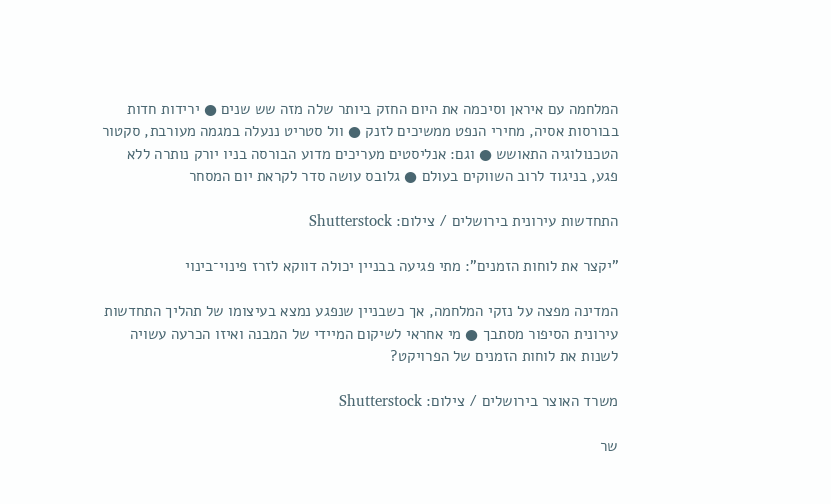המלחמה עם איראן וסיכמה את היום החזק ביותר שלה מזה שש שנים ● ירידות חדות בבורסות אסיה, מחירי הנפט ממשיכים לזנק ● וול סטריט ננעלה במגמה מעורבת, סקטור הטכנולוגיה התאושש ● וגם: אנליסטים מעריכים מדוע הבורסה בניו יורק נותרה ללא פגע, בניגוד לרוב השווקים בעולם ● גלובס עושה סדר לקראת יום המסחר

התחדשות עירונית בירושלים / צילום: Shutterstock

"יקצר את לוחות הזמנים": מתי פגיעה בבניין יכולה דווקא לזרז פינוי־בינוי

המדינה מפצה על נזקי המלחמה, אך כשבניין שנפגע נמצא בעיצומו של תהליך התחדשות עירונית הסיפור מסתבך ● מי אחראי לשיקום המיידי של המבנה ואיזו הכרעה עשויה לשנות את לוחות הזמנים של הפרויקט?

משרד האוצר בירושלים / צילום: Shutterstock

שר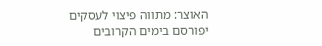האוצר: מתווה פיצוי לעסקים יפורסם בימים הקרובים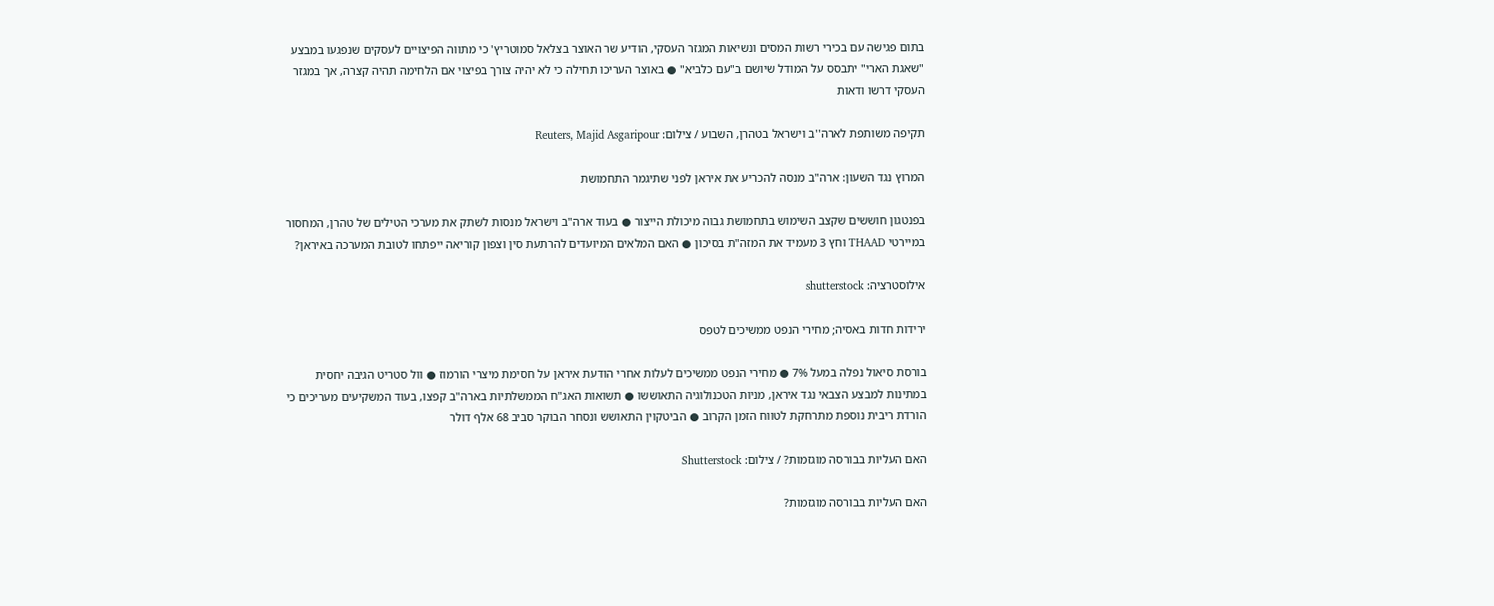בתום פגישה עם בכירי רשות המסים ונשיאות המגזר העסקי, הודיע שר האוצר בצלאל סמוטריץ' כי מתווה הפיצויים לעסקים שנפגעו במבצע "שאגת הארי" יתבסס על המודל שיושם ב"עם כלביא" ● באוצר העריכו תחילה כי לא יהיה צורך בפיצוי אם הלחימה תהיה קצרה, אך במגזר העסקי דרשו ודאות

תקיפה משותפת לארה''ב וישראל בטהרן, השבוע / צילום: Reuters, Majid Asgaripour

המרוץ נגד השעון: ארה"ב מנסה להכריע את איראן לפני שתיגמר התחמושת

בפנטגון חוששים שקצב השימוש בתחמושת גבוה מיכולת הייצור ● בעוד ארה"ב וישראל מנסות לשתק את מערכי הטילים של טהרן, המחסור במיירטי THAAD וחץ 3 מעמיד את המזה"ת בסיכון ● האם המלאים המיועדים להרתעת סין וצפון קוריאה ייפתחו לטובת המערכה באיראן?

אילוסטרציה: shutterstock

ירידות חדות באסיה; מחירי הנפט ממשיכים לטפס

בורסת סיאול נפלה במעל 7% ● מחירי הנפט ממשיכים לעלות אחרי הודעת איראן על חסימת מיצרי הורמוז ● וול סטריט הגיבה יחסית במתינות למבצע הצבאי נגד איראן, מניות הטכנולוגיה התאוששו ● תשואות האג"ח הממשלתיות בארה"ב קפצו, בעוד המשקיעים מעריכים כי הורדת ריבית נוספת מתרחקת לטווח הזמן הקרוב ● הביטקוין התאושש ונסחר הבוקר סביב 68 אלף דולר

האם העליות בבורסה מוגזמות? / צילום: Shutterstock

האם העליות בבורסה מוגזמות?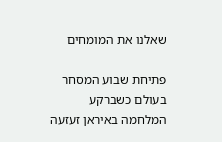שאלנו את המומחים

פתיחת שבוע המסחר בעולם כשברקע המלחמה באיראן זעזעה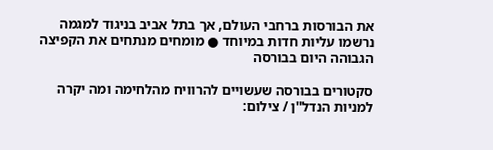את הבורסות ברחבי העולם, אך בתל אביב בניגוד למגמה נרשמו עליות חדות במיוחד ● מומחים מנתחים את הקפיצה הגבוהה היום בבורסה

סקטורים בבורסה שעשויים להרוויח מהלחימה ומה יקרה למניות הנדל''ן / צילום: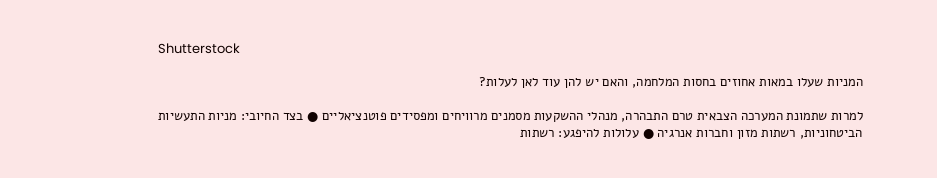Shutterstock

המניות שעלו במאות אחוזים בחסות המלחמה, והאם יש להן עוד לאן לעלות?

למרות שתמונת המערכה הצבאית טרם התבהרה, מנהלי ההשקעות מסמנים מרוויחים ומפסידים פוטנציאליים ● בצד החיובי: מניות התעשיות הביטחוניות, רשתות מזון וחברות אנרגיה ● עלולות להיפגע: רשתות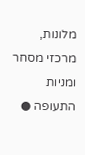מלונות, מרכזי מסחר ומניות התעופה ●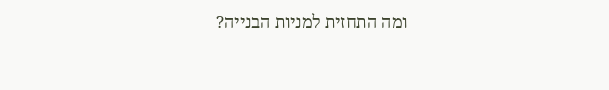ומה התחזית למניות הבנייה?